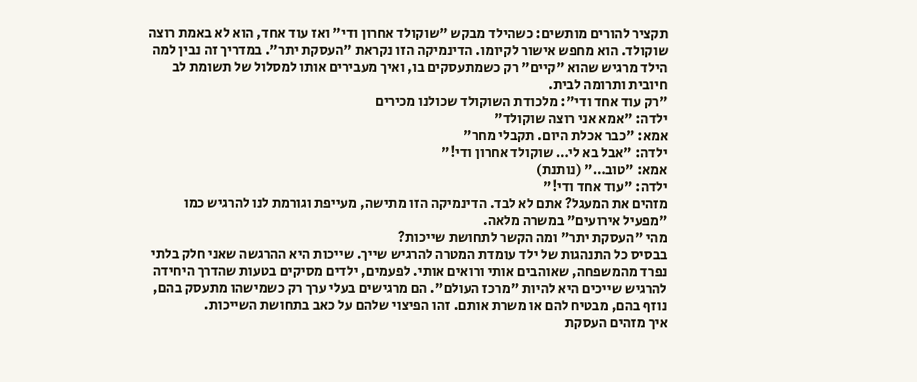תקציר להורים מותשים: כשהילד מבקש "שוקולד אחרון ודי" ואז עוד אחד, הוא לא באמת רוצה שוקולד. הוא מחפש אישור לקיומו. הדינמיקה הזו נקראת "העסקת יתר". במדריך זה נבין למה הילד מרגיש שהוא "קיים" רק כשמתעסקים בו, ואיך מעבירים אותו למסלול של תשומת לב חיובית ותרומה לבית.
"רק עוד אחד ודי": מלכודת השוקולד שכולנו מכירים
ילדה: "אמא אני רוצה שוקולד"
אמא: "כבר אכלת היום. תקבלי מחר"
ילדה: "אבל בא לי… שוקולד אחרון ודי!"
אמא: "טוב…" (נותנת)
ילדה: "עוד אחד ודי!"
מזהים את המעגל? אתם לא לבד. הדינמיקה הזו מתישה, מעייפת וגורמת לנו להרגיש כמו "מפעיל אירועים" במשרה מלאה.
מהי "העסקת יתר" ומה הקשר לתחושת שייכות?
בבסיס כל התנהגות של ילד עומדת המטרה להרגיש שייך. שייכות היא ההרגשה שאני חלק בלתי נפרד מהמשפחה, שאוהבים אותי ורואים אותי. לפעמים, ילדים מסיקים בטעות שהדרך היחידה להרגיש שייכים היא להיות "מרכז העולם". הם מרגישים בעלי ערך רק כשמישהו מתעסק בהם, נוזף בהם, מבטיח להם או משרת אותם. זהו הפיצוי שלהם על כאב בתחושת השייכות.
איך מזהים העסקת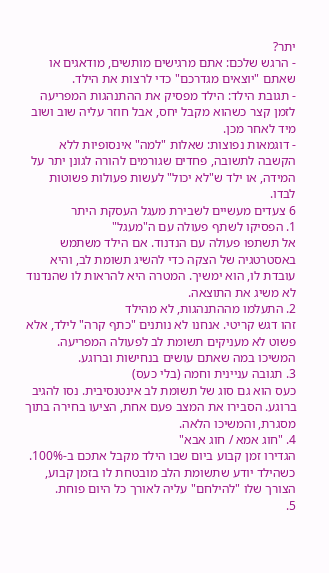יתר?
- הרגש שלכם: אתם מרגישים מותשים, מודאגים או שאתם "יוצאים מגדרכם" כדי לרצות את הילד.
- תגובת הילד: הילד מפסיק את ההתנהגות המפריעה לזמן קצר כשהוא מקבל יחס, אבל חוזר עליה שוב ושוב מיד לאחר מכן.
- דוגמאות נפוצות: שאלות "למה" אינסופיות ללא הקשבה לתשובה, פחדים שגורמים להורה לגונן יתר על המידה, או ילד ש"לא יכול" לעשות פעולות פשוטות לבדו.
6 צעדים מעשיים לשבירת מעגל העסקת היתר
1. הפסיקו לשתף פעולה עם ה"מעגל"
אל תשתפו פעולה עם הנדנוד. אם הילד משתמש באסטרטגיה של הצקה כדי להשיג תשומת לב, והיא עובדת לו, הוא ימשיך. המטרה היא להראות לו שהנדנוד לא משיג את התוצאה.
2. התעלמו מההתנהגות, לא מהילד
זהו דגש קריטי. אנחנו לא נותנים "כתף קרה" לילד, אלא פשוט לא מעניקים תשומת לב לפעולה המפריעה. המשיכו במה שאתם עושים בנחישות וברוגע.
3. תגובה עניינית וחמה (בלי כעס)
כעס הוא גם סוג של תשומת לב אינטנסיבית. נסו להגיב ברוגע. הסבירו את המצב פעם אחת, הציעו בחירה בתוך מסגרת, והמשיכו הלאה.
4. "חוג אמא / חוג אבא"
הגדירו זמן קבוע ביום שבו הילד מקבל אתכם ב-100%. כשהילד יודע שתשומת הלב מובטחת לו בזמן קבוע, הצורך שלו "להילחם" עליה לאורך כל היום פוחת.
5.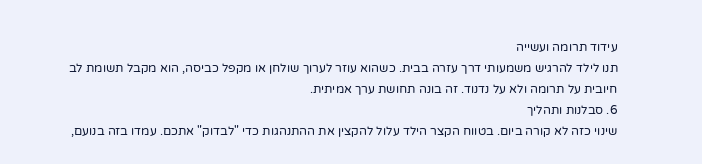עידוד תרומה ועשייה
תנו לילד להרגיש משמעותי דרך עזרה בבית. כשהוא עוזר לערוך שולחן או מקפל כביסה, הוא מקבל תשומת לב חיובית על תרומה ולא על נדנוד. זה בונה תחושת ערך אמיתית.
6. סבלנות ותהליך
שינוי כזה לא קורה ביום. בטווח הקצר הילד עלול להקצין את ההתנהגות כדי "לבדוק" אתכם. עמדו בזה בנועם,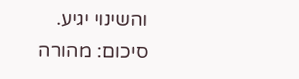והשינוי יגיע.
סיכום: מהורה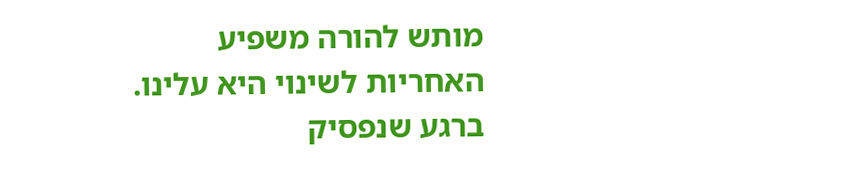מותש להורה משפיע
האחריות לשינוי היא עלינו. ברגע שנפסיק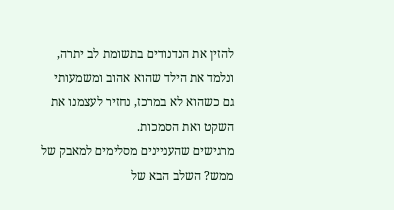להזין את הנדנודים בתשומת לב יתרה, ונלמד את הילד שהוא אהוב ומשמעותי גם כשהוא לא במרכז, נחזיר לעצמנו את השקט ואת הסמכות.
מרגישים שהעניינים מסלימים למאבק של ממש? השלב הבא של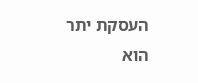העסקת יתר הוא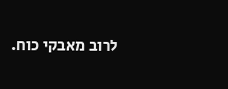לרוב מאבקי כוח.